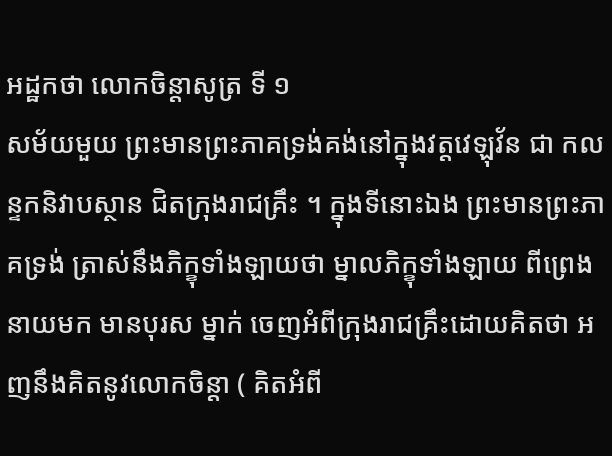អដ្ឋកថា លោកចិន្តាសូត្រ ទី ១
សម័យមួយ ព្រះមានព្រះភាគទ្រង់គង់នៅក្នុងវត្តវេឡុវ័ន ជា កលន្ទកនិវាបស្ថាន ជិតក្រុងរាជគ្រឹះ ។ ក្នុងទីនោះឯង ព្រះមានព្រះភាគទ្រង់ ត្រាស់នឹងភិក្ខុទាំងឡាយថា ម្នាលភិក្ខុទាំងឡាយ ពីព្រេងនាយមក មានបុរស ម្នាក់ ចេញអំពីក្រុងរាជគ្រឹះដោយគិតថា អញនឹងគិតនូវលោកចិន្តា ( គិតអំពី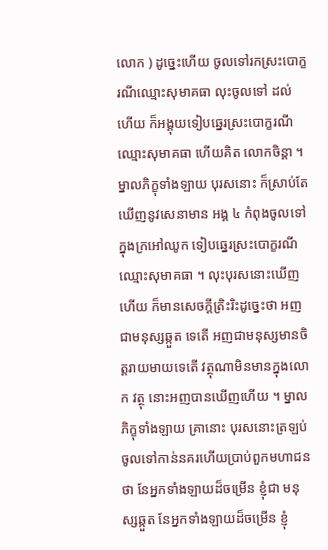លោក ) ដូច្នេះហើយ ចូលទៅរកស្រះបោក្ខរណីឈ្មោះសុមាគធា លុះចូលទៅ ដល់ហើយ ក៏អង្គុយទៀបឆ្នេរស្រះបោក្ខរណី ឈ្មោះសុមាគធា ហើយគិត លោកចិន្តា ។ ម្នាលភិក្ខុទាំងឡាយ បុរសនោះ ក៏ស្រាប់តែឃើញនូវសេនាមាន អង្គ ៤ កំពុងចូលទៅក្នុងក្រអៅឈូក ទៀបឆ្នេរស្រះបោក្ខរណីឈ្មោះសុមាគធា ។ លុះបុរសនោះឃើញហើយ ក៏មានសេចក្តីត្រិះរិះដូច្នេះថា អញជាមនុស្សឆ្កួត ទេតើ អញជាមនុស្សមានចិត្តរាយមាយទេតើ វត្ថុណាមិនមានក្នុងលោក វត្ថុ នោះអញបានឃើញហើយ ។ ម្នាលភិក្ខុទាំងឡាយ គ្រានោះ បុរសនោះត្រឡប់ ចូលទៅកាន់នគរហើយប្រាប់ពួកមហាជនថា នែអ្នកទាំងឡាយដ៏ចម្រើន ខ្ញុំជា មនុស្សឆ្កួត នែអ្នកទាំងឡាយដ៏ចម្រើន ខ្ញុំ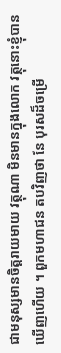ជាមនុស្សមានចិត្តរាយមាយ វត្ថុណា មិនមានក្នុងលោក វត្ថុនោះខ្ញុំបានឃើញហើយ ។ ពួកមហាជន តបវិញថា នែ បុរសដ៏ចម្រើ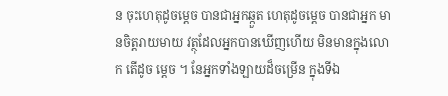ន ចុះហេតុដូចម្តេច បានជាអ្នកឆ្កួត ហេតុដូចម្តេច បានជាអ្នក មានចិត្តរាយមាយ វត្ថុដែលអ្នកបានឃើញហើយ មិនមានក្នុងលោក តើដូច ម្តេច ។ នែអ្នកទាំងឡាយដ៏ចម្រើន ក្នុងទីឯ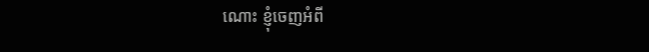ណោះ ខ្ញុំចេញអំពី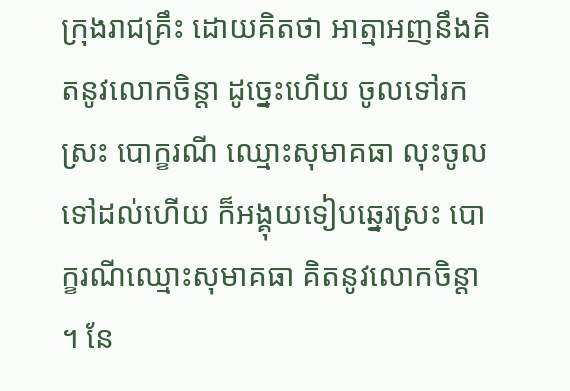ក្រុងរាជគ្រឹះ ដោយគិតថា អាត្មាអញនឹងគិតនូវលោកចិន្តា ដូច្នេះហើយ ចូលទៅរកស្រះ បោក្ខរណី ឈ្មោះសុមាគធា លុះចូលទៅដល់ហើយ ក៏អង្គុយទៀបឆ្នេរស្រះ បោក្ខរណីឈ្មោះសុមាគធា គិតនូវលោកចិន្តា ។ នែ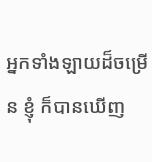អ្នកទាំងឡាយដ៏ចម្រើន ខ្ញុំ ក៏បានឃើញ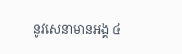នូវសេនាមានអង្គ ៤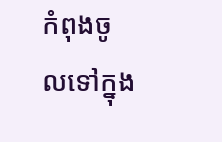កំពុងចូលទៅក្នុង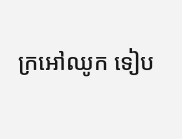ក្រអៅឈូក ទៀប